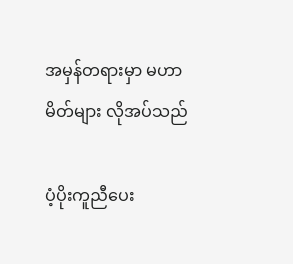အမှန်တရားမှာ မဟာမိတ်များ လိုအပ်သည်

ပံ့ပိုးကူညီပေး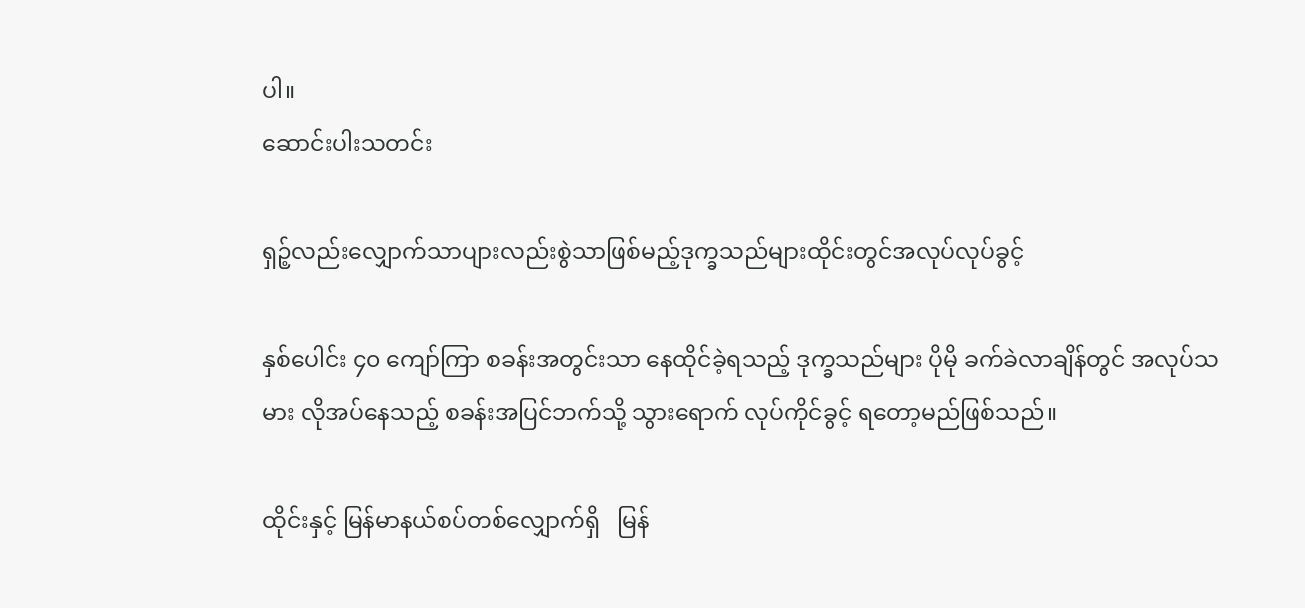ပါ။
ဆောင်းပါးသတင်း

ရှဉ့်လည်းလျှောက်သာပျားလည်းစွဲသာဖြစ်မည့်ဒုက္ခသည်များထိုင်းတွင်အလုပ်လုပ်ခွင့်

နှစ်ပေါင်း ၄၀ ကျော်ကြာ စခန်းအတွင်းသာ နေထိုင်ခဲ့ရသည့် ဒုက္ခသည်များ ပိုမို ခက်ခဲလာချိန်တွင် အလုပ်သမား လိုအပ်နေသည့် စခန်းအပြင်ဘက်သို့ သွားရောက် လုပ်ကိုင်ခွင့် ရတော့မည်ဖြစ်သည်။

ထိုင်းနှင့် မြန်မာနယ်စပ်တစ်လျှောက်ရှိ   မြန်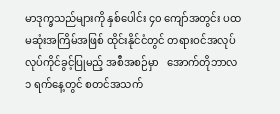မာဒုက္ခသည်များကို နှစ်ပေါင်း ၄၀ ကျော်အတွင်း ပထမဆုံးအကြိမ်အဖြစ် ထိုင်းနိုင်ငံတွင် တရားဝင်အလုပ်လုပ်ကိုင်ခွင့်ပြုမည့် အစီအစဉ်မှာ   အောက်တိုဘာလ ၁ ရက်နေ့တွင် စတင်အသက်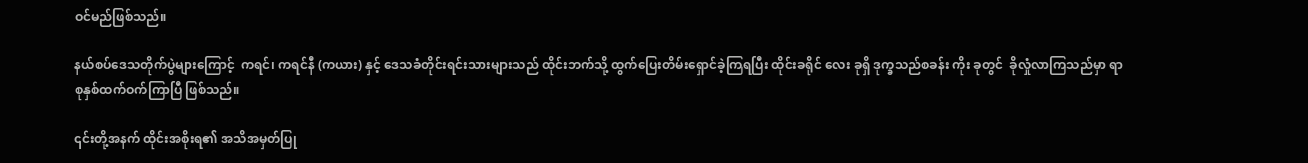ဝင်မည်ဖြစ်သည်။

နယ်စပ်ဒေသတိုက်ပွဲများကြောင့်  ကရင်၊ ကရင်နီ (ကယား) နှင့် ဒေသခံတိုင်းရင်းသားများသည် ထိုင်းဘက်သို့ ထွက်ပြေးတိမ်းရှောင်ခဲ့ကြရပြီး ထိုင်းခရိုင် လေး ခုရှိ ဒုက္ခသည်စခန်း ကိုး ခုတွင်  ခိုလှုံလာကြသည်မှာ ရာစုနှစ်ထက်ဝက်ကြာပြီ ဖြစ်သည်။

၎င်းတို့အနက် ထိုင်းအစိုးရ၏ အသိအမှတ်ပြု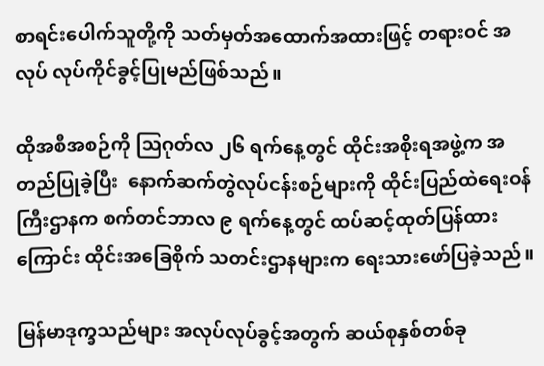စာရင်းပေါက်သူတို့ကို သတ်မှတ်အထောက်အထားဖြင့် တရားဝင် အလုပ် လုပ်ကိုင်ခွင့်ပြုမည်ဖြစ်သည်။

ထိုအစီအစဉ်ကို ဩဂုတ်လ ၂၆ ရက်နေ့တွင် ထိုင်းအစိုးရအဖွဲ့က အတည်ပြုခဲ့ပြီး  နောက်ဆက်တွဲလုပ်ငန်းစဉ်များကို ထိုင်းပြည်ထဲရေးဝန်ကြီးဌာနက စက်တင်ဘာလ ၉ ရက်နေ့တွင် ထပ်ဆင့်ထုတ်ပြန်ထားကြောင်း ထိုင်းအခြေစိုက် သတင်းဌာနများက ရေးသားဖော်ပြခဲ့သည်။

မြန်မာဒုက္ခသည်များ အလုပ်လုပ်ခွင့်အတွက် ဆယ်စုနှစ်တစ်ခု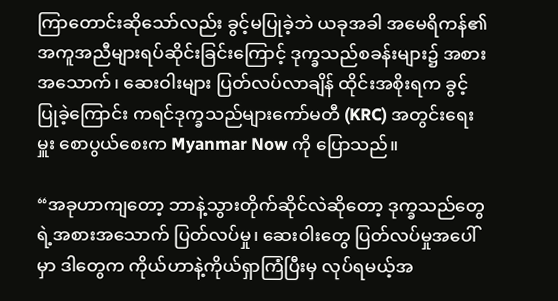ကြာတောင်းဆိုသော်လည်း ခွင့်မပြုခဲ့ဘဲ ယခုအခါ အမေရိကန်၏ အကူအညီများရပ်ဆိုင်းခြင်းကြောင့် ဒုက္ခသည်စခန်းများ၌ အစားအသောက်၊ ဆေးဝါးများ ပြတ်လပ်လာချိန် ထိုင်းအစိုးရက ခွင့်ပြုခဲ့ကြောင်း ကရင်ဒုက္ခသည်များကော်မတီ (KRC) အတွင်းရေးမှူး စောပွယ်စေးက Myanmar Now ကို ပြောသည်။

“အခုဟာကျတော့ ဘာနဲ့သွားတိုက်ဆိုင်လဲဆိုတော့ ဒုက္ခသည်တွေရဲ့အစားအသောက် ပြတ်လပ်မှု၊ ဆေးဝါးတွေ ပြတ်လပ်မှုအပေါ်မှာ ဒါတွေက ကိုယ်ဟာနဲ့ကိုယ်ရှာကြံပြီးမှ လုပ်ရမယ့်အ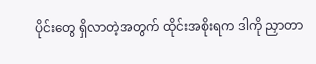ပိုင်းတွေ ရှိလာတဲ့အတွက် ထိုင်းအစိုးရက ဒါကို ညှာတာ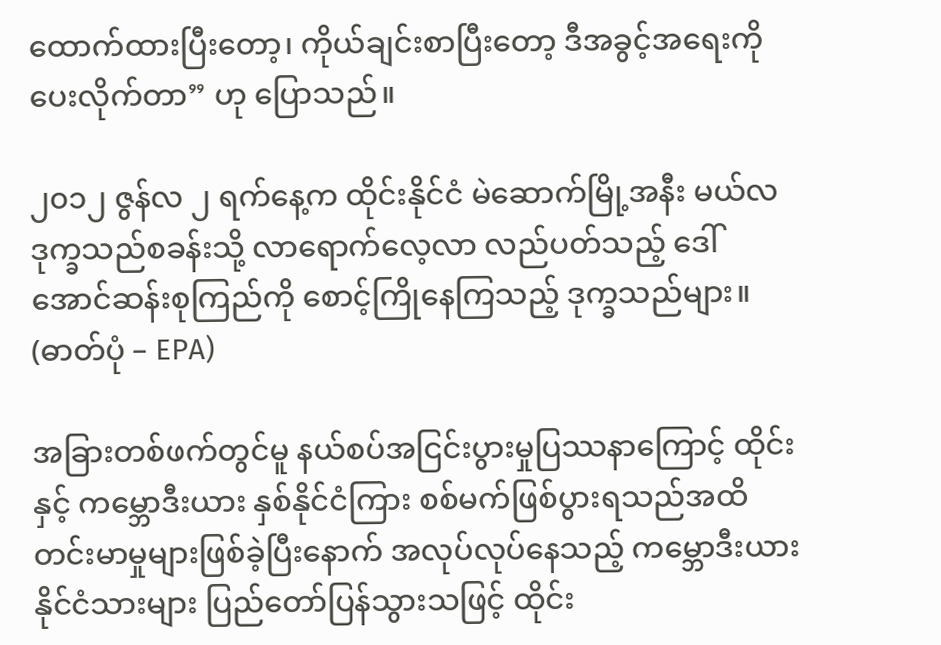ထောက်ထားပြီးတော့၊ ကိုယ်ချင်းစာပြီးတော့ ဒီအခွင့်အရေးကို ပေးလိုက်တာ” ဟု ပြောသည်။

၂၀၁၂ ဇွန်လ ၂ ရက်နေ့က ထိုင်းနိုင်ငံ မဲဆောက်မြို့အနီး မယ်လဒုက္ခသည်စခန်းသို့ လာရောက်လေ့လာ လည်ပတ်သည့် ဒေါ်အောင်ဆန်းစုကြည်ကို စောင့်ကြိုနေကြသည့် ဒုက္ခသည်များ။ (ဓာတ်ပုံ – EPA)

အခြားတစ်ဖက်တွင်မူ နယ်စပ်အငြင်းပွားမှုပြဿနာကြောင့် ထိုင်းနှင့် ကမ္ဘောဒီးယား နှစ်နိုင်ငံကြား စစ်မက်ဖြစ်ပွားရသည်အထိ တင်းမာမှုများဖြစ်ခဲ့ပြီးနောက် အလုပ်လုပ်နေသည့် ကမ္ဘောဒီးယားနိုင်ငံသားများ ပြည်တော်ပြန်သွားသဖြင့် ထိုင်း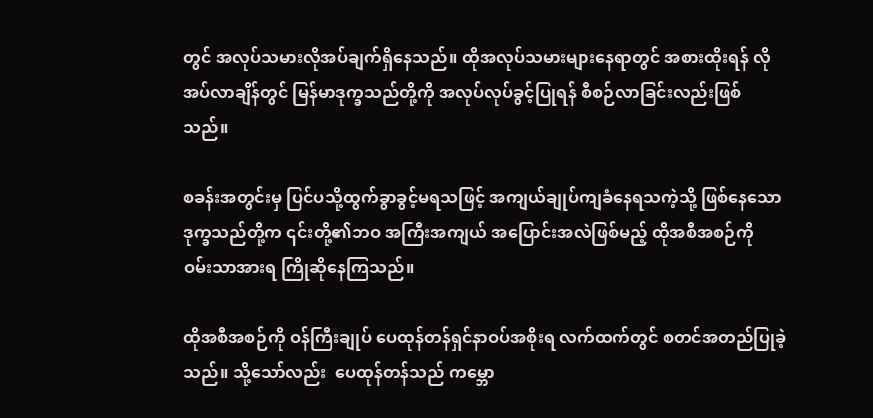တွင် အလုပ်သမားလိုအပ်ချက်ရှိနေသည်။ ထိုအလုပ်သမားများနေရာတွင် အစားထိုးရန် လိုအပ်လာချိန်တွင် မြန်မာဒုက္ခသည်တို့ကို အလုပ်လုပ်ခွင့်ပြုရန် စီစဉ်လာခြင်းလည်းဖြစ်သည်။

စခန်းအတွင်းမှ ပြင်ပသို့ထွက်ခွာခွင့်မရသဖြင့် အကျယ်ချုပ်ကျခံနေရသကဲ့သို့ ဖြစ်နေသော ဒုက္ခသည်တို့က ၎င်းတို့၏ဘဝ အကြီးအကျယ် အပြောင်းအလဲဖြစ်မည့် ထိုအစီအစဉ်ကို  ဝမ်းသာအားရ ကြိုဆိုနေကြသည်။

ထိုအစီအစဉ်ကို ဝန်ကြီးချုပ် ပေထုန်တန်ရှင်နာဝပ်အစိုးရ လက်ထက်တွင် စတင်အတည်ပြုခဲ့သည်။ သို့သော်လည်း  ပေထုန်တန်သည် ကမ္ဘော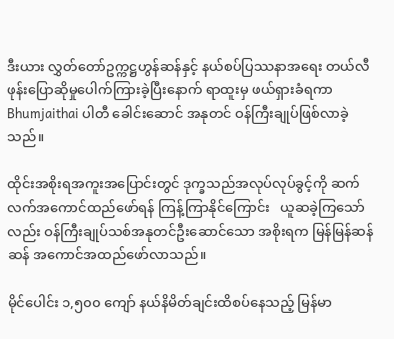ဒီးယား လွှတ်တော်ဥက္ကဋ္ဌဟွန်ဆန်နှင့် နယ်စပ်ပြဿနာအရေး တယ်လီဖုန်းပြောဆိုမှုပေါက်ကြားခဲ့ပြီးနောက် ရာထူးမှ ဖယ်ရှားခံရကာ Bhumjaithai ပါတီ ခေါင်းဆောင် အနုတင် ဝန်ကြီးချုပ်ဖြစ်လာခဲ့သည်။

ထိုင်းအစိုးရအကူးအပြောင်းတွင် ဒုက္ခသည်အလုပ်လုပ်ခွင့်ကို ဆက်လက်အကောင်ထည်ဖော်ရန် ကြန့်ကြာနိုင်ကြောင်း   ယူဆခဲ့ကြသော်လည်း ဝန်ကြီးချုပ်သစ်အနုတင်ဦးဆောင်သော အစိုးရက မြန်မြန်ဆန်ဆန် အကောင်အထည်ဖော်လာသည်။

မိုင်ပေါင်း ၁,၅၀၀ ကျော် နယ်နိမိတ်ချင်းထိစပ်နေသည့် မြန်မာ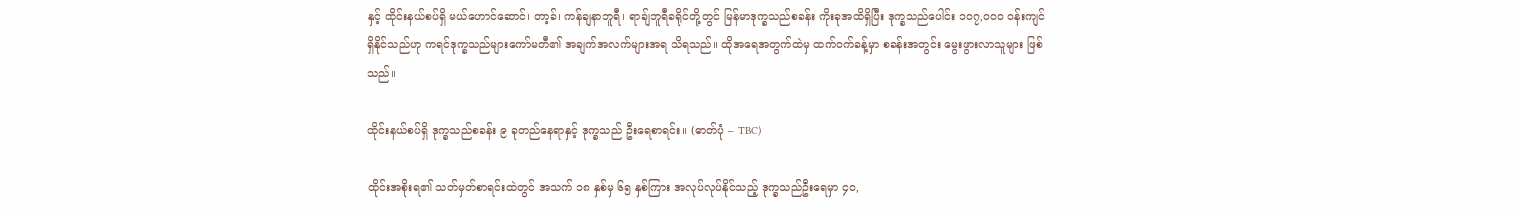နှင့် ထိုင်းနယ်စပ်ရှိ မယ်ဟောင်ဆောင်၊ တာ့ခ်၊ ကန်ချနာဘူရီ၊ ရာချ်ဘူရီခရိုင်တို့တွင် မြန်မာဒုက္ခသည်စခန်း ကိုးခုအထိရှိပြီး ဒုက္ခသည်ပေါင်း ၁၀၇,၀၀၀ ဝန်းကျင်ရှိနိုင်သည်ဟု ကရင်ဒုက္ခသည်များကော်မတီ၏ အချက်အလက်များအရ သိရသည်။ ထိုအရေအတွက်ထဲမှ ထက်ဝက်ခန့်မှာ စခန်းအတွင်း မွေးဖွားလာသူများ ဖြစ်သည်။

ထိုင်းနယ်စပ်ရှိ ဒုက္ခသည်စခန်း ၉ ခုတည်နေရာနှင့် ဒုက္ခသည် ဦးရေစာရင်း။ (ဓာတ်ပုံ – TBC)

ထိုင်းအစိုးရ၏ သတ်မှတ်စာရင်းထဲတွင် အသက် ၁၈ နှစ်မှ ၆၅ နှစ်ကြား အလုပ်လုပ်နိုင်သည့် ဒုက္ခသည်ဦးရေမှာ ၄၀,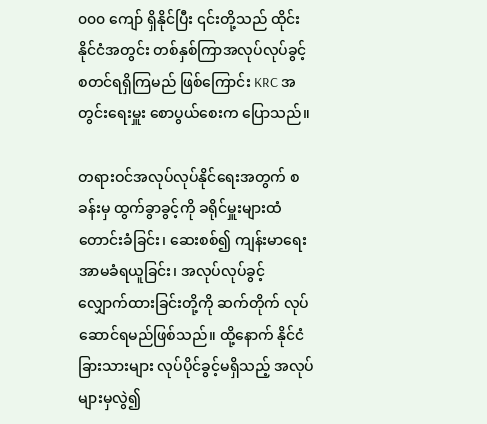၀၀၀ ကျော် ရှိနိုင်ပြီး ၎င်းတို့သည် ထိုင်းနိုင်ငံအတွင်း တစ်နှစ်ကြာအလုပ်လုပ်ခွင့် စတင်ရရှိကြမည် ဖြစ်ကြောင်း KRC အတွင်းရေးမှူး စောပွယ်စေးက ပြောသည်။

တရားဝင်အလုပ်လုပ်နိုင်ရေးအတွက် စခန်းမှ ထွက်ခွာခွင့်ကို ခရိုင်မှူးများထံ တောင်းခံခြင်း၊ ဆေးစစ်၍ ကျန်းမာရေးအာမခံရယူခြင်း၊ အလုပ်လုပ်ခွင့် လျှောက်ထားခြင်းတို့ကို ဆက်တိုက် လုပ်ဆောင်ရမည်ဖြစ်သည်။ ထို့နောက် နိုင်ငံခြားသားများ လုပ်ပိုင်ခွင့်မရှိသည့် အလုပ်များမှလွဲ၍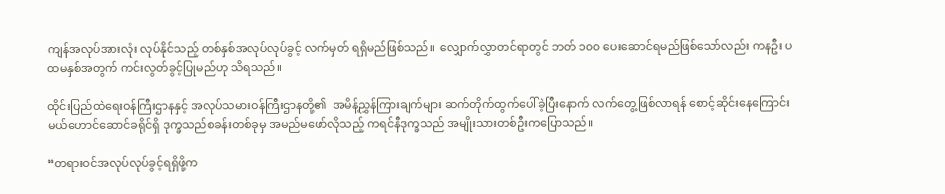ကျန်အလုပ်အားလုံး လုပ်နိုင်သည့် တစ်နှစ်အလုပ်လုပ်ခွင့် လက်မှတ် ရရှိမည်ဖြစ်သည်။  လျှောက်လွှာတင်ရာတွင် ဘတ် ၁၀၀ ပေးဆောင်ရမည်ဖြစ်သော်လည်း ကနဦး ပထမနှစ်အတွက် ကင်းလွတ်ခွင့်ပြုမည်ဟု သိရသည်။

ထိုင်းပြည်ထဲရေးဝန်ကြီးဌာနနှင့် အလုပ်သမားဝန်ကြီးဌာနတို့၏  အမိန့်ညွှန်ကြားချက်များ ဆက်တိုက်ထွက်ပေါ်ခဲ့ပြီးနောက် လက်တွေ့ဖြစ်လာရန် စောင့်ဆိုင်းနေကြောင်း  မယ်ဟောင်ဆောင်ခရိုင်ရှိ ဒုက္ခသည်စခန်းတစ်ခုမှ အမည်မဖော်လိုသည့် ကရင်နီဒုက္ခသည် အမျိုးသားတစ်ဦးကပြောသည်။

“တရားဝင်အလုပ်လုပ်ခွင့်ရရှိဖို့က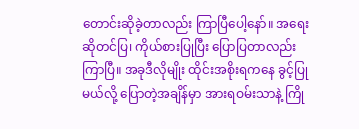တောင်းဆိုခဲ့တာလည်း ကြာပြီပေါ့နော်။ အရေးဆိုတင်ပြ၊ ကိုယ်စားပြုပြီး ပြောပြတာလည်းကြာပြီ။ အခုဒီလိုမျိုး ထိုင်းအစိုးရကနေ ခွင့်ပြုမယ်လို့ ပြောတဲ့အချိန်မှာ အားရဝမ်းသာနဲ့ ကြို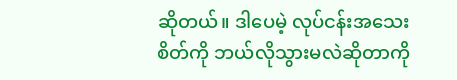ဆိုတယ်။ ဒါပေမဲ့ လုပ်ငန်းအသေးစိတ်ကို ဘယ်လိုသွားမလဲဆိုတာကို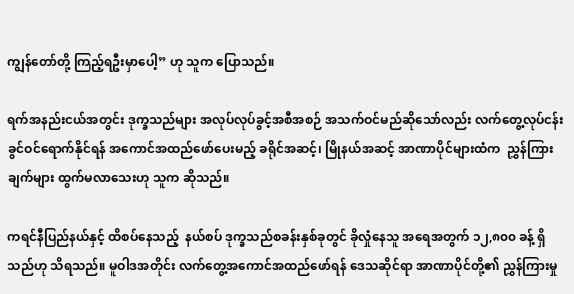ကျွန်တော်တို့ ကြည့်ရဦးမှာပေါ့” ဟု သူက ပြောသည်။

ရက်အနည်းငယ်အတွင်း ဒုက္ခသည်များ အလုပ်လုပ်ခွင့်အစီအစဉ် အသက်ဝင်မည်ဆိုသော်လည်း လက်တွေ့လုပ်ငန်းခွင်ဝင်ရောက်နိုင်ရန် အကောင်အထည်ဖော်ပေးမည့် ခရိုင်အဆင့်၊ မြိုနယ်အဆင့် အာဏာပိုင်များထံက  ညွှန်ကြားချက်များ ထွက်မလာသေးဟု သူက ဆိုသည်။

ကရင်နီပြည်နယ်နှင့် ထိစပ်နေသည့်  နယ်စပ် ဒုက္ခသည်စခန်းနှစ်ခုတွင် ခိုလှုံနေသူ အရေအတွက် ၁၂,၈၀၀ ခန့် ရှိသည်ဟု သိရသည်။ မူဝါဒအတိုင်း လက်တွေ့အကောင်အထည်ဖော်ရန် ဒေသဆိုင်ရာ အာဏာပိုင်တို့၏ ညွှန်ကြားမှု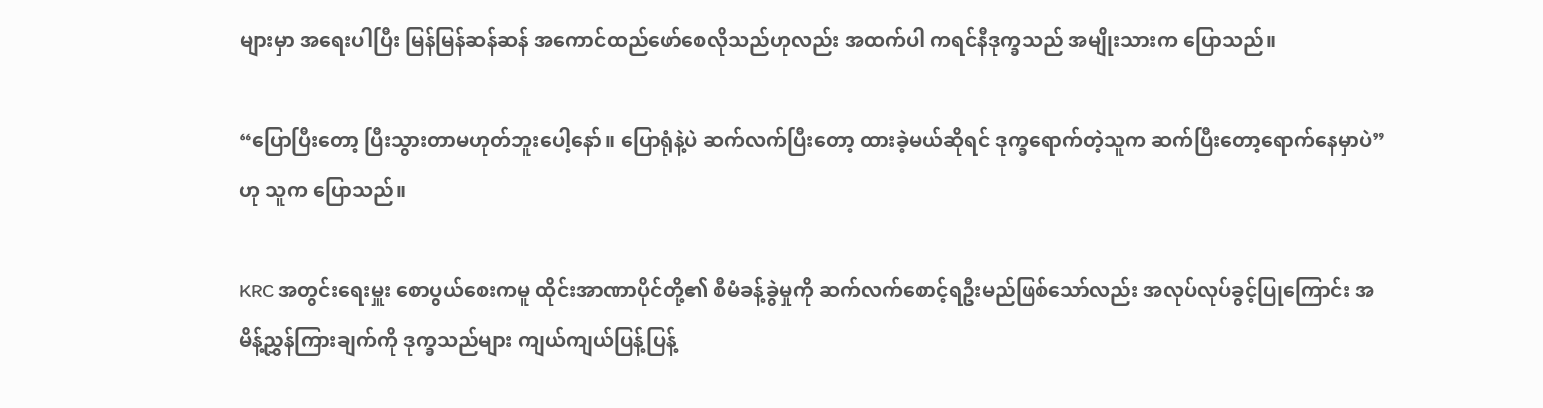များမှာ အရေးပါပြီး မြန်မြန်ဆန်ဆန် အကောင်ထည်ဖော်စေလိုသည်ဟုလည်း အထက်ပါ ကရင်နီဒုက္ခသည် အမျိုးသားက ပြောသည်။

“ပြောပြီးတော့ ပြီးသွားတာမဟုတ်ဘူးပေါ့နော်။ ပြောရုံနဲ့ပဲ ဆက်လက်ပြီးတော့ ထားခဲ့မယ်ဆိုရင် ဒုက္ခရောက်တဲ့သူက ဆက်ပြီးတော့ရောက်နေမှာပဲ” ဟု သူက‌ ပြောသည်။

KRC အတွင်းရေးမှူး စောပွယ်စေးကမူ ထိုင်းအာဏာပိုင်တို့၏ စီမံခန့်ခွဲမှုကို ဆက်လက်စောင့်ရဦးမည်ဖြစ်သော်လည်း အလုပ်လုပ်ခွင့်ပြုကြောင်း အမိန့်ညွှန်ကြားချက်ကို ဒုက္ခသည်များ ကျယ်ကျယ်ပြန့်ပြန့်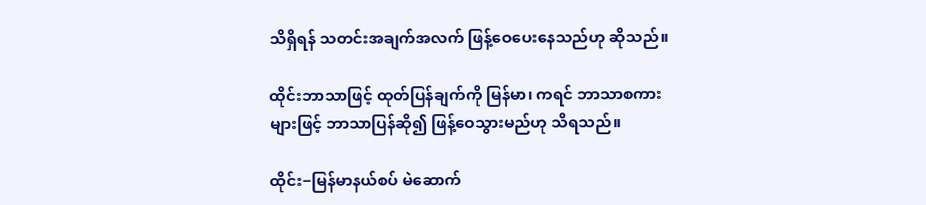သိရှိရန် သတင်းအချက်အလက် ဖြန့်ဝေပေးနေသည်ဟု ဆိုသည်။

ထိုင်းဘာသာဖြင့် ထုတ်ပြန်ချက်ကို မြန်မာ၊ ကရင် ဘာသာစကားများဖြင့် ဘာသာပြန်ဆို၍ ဖြန့်ဝေသွားမည်ဟု သိရသည်။

ထိုင်း−မြန်မာနယ်စပ် မဲဆောက်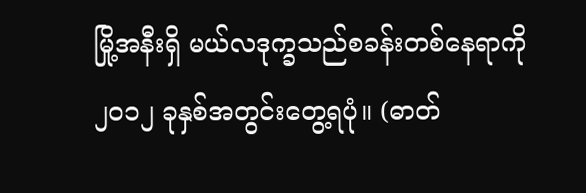မြို့အနီးရှိ မယ်လဒုက္ခသည်စခန်းတစ်နေရာကို ၂၀၁၂ ခုနှစ်အတွင်းတွေ့ရပုံ။ (ဓာတ်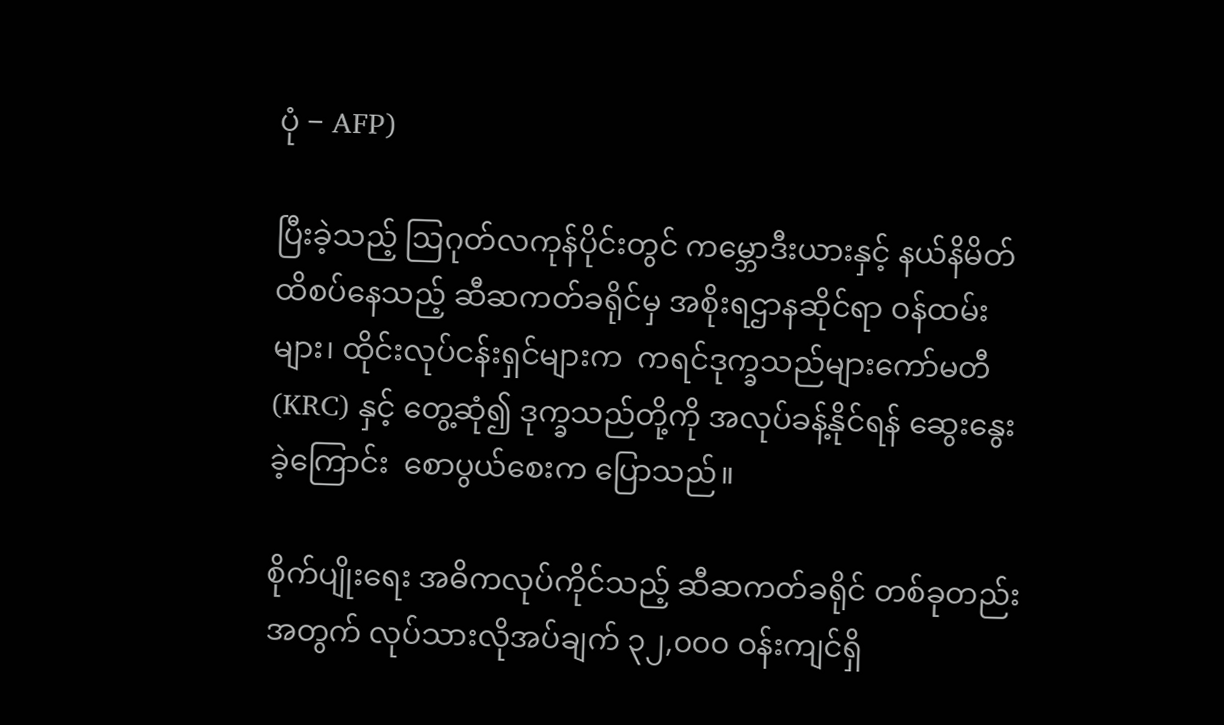ပုံ − AFP)

ပြီးခဲ့သည့် ဩဂုတ်လကုန်ပိုင်းတွင် ကမ္ဘောဒီးယားနှင့် နယ်နိမိတ်ထိစပ်နေသည့် ဆီဆကတ်ခရိုင်မှ အစိုးရဌာနဆိုင်ရာ ဝန်ထမ်းများ၊ ထိုင်းလုပ်ငန်းရှင်များက  ကရင်ဒုက္ခသည်များကော်မတီ(KRC) နှင့် တွေ့ဆုံ၍ ဒုက္ခသည်တို့ကို အလုပ်ခန့်နိုင်ရန် ဆွေးနွေးခဲ့ကြောင်း  စောပွယ်စေးက ပြောသည်။

စိုက်ပျိုးရေး အဓိကလုပ်ကိုင်သည့် ဆီဆကတ်ခရိုင် တစ်ခုတည်းအတွက် လုပ်သားလိုအပ်ချက် ၃၂,၀၀၀ ဝန်းကျင်ရှိ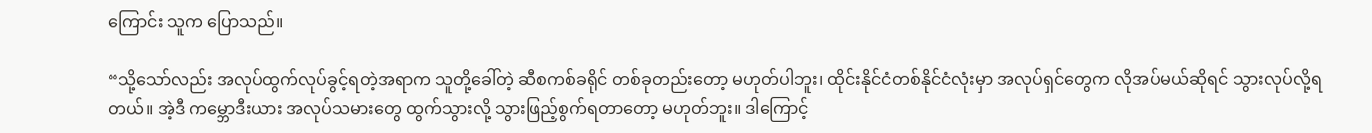ကြောင်း သူက ပြောသည်။

“သို့သော်လည်း အလုပ်ထွက်လုပ်ခွင့်ရတဲ့အရာက သူတို့ခေါ်တဲ့ ဆီစကစ်ခရိုင် တစ်ခုတည်းတော့ မဟုတ်ပါဘူး၊ ထိုင်းနိုင်ငံတစ်နိုင်ငံလုံးမှာ အလုပ်ရှင်တွေက လိုအပ်မယ်ဆိုရင် သွားလုပ်လို့ရတယ်။ အဲ့ဒီ ကမ္ဘောဒီးယား အလုပ်သမားတွေ ထွက်သွားလို့ သွားဖြည့်စွက်ရတာတော့ မဟုတ်ဘူး။ ဒါကြောင့်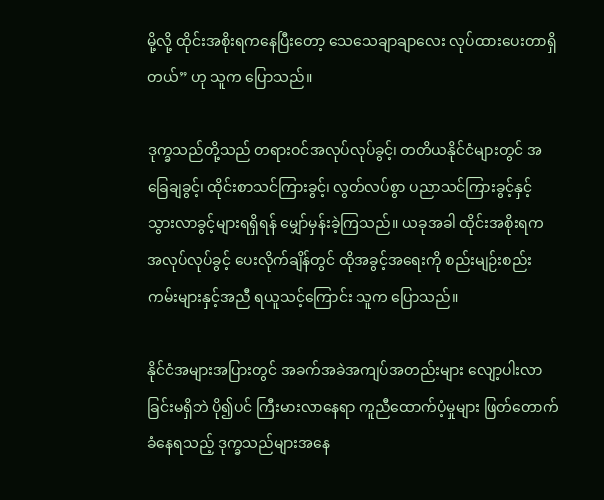မို့လို့ ထိုင်းအစိုးရကနေပြီးတော့ သေသေချာချာလေး လုပ်ထားပေးတာရှိတယ်” ဟု သူက ပြောသည်။

ဒုက္ခသည်တို့သည် တရားဝင်အလုပ်လုပ်ခွင့်၊ တတိယနိုင်ငံများတွင် အခြေချခွင့်၊ ထိုင်းစာသင်ကြားခွင့်၊ လွတ်လပ်စွာ ပညာသင်ကြားခွင့်နှင့် သွားလာခွင့်များရရှိရန် မျှော်မှန်းခဲ့ကြသည်။ ယခုအခါ ထိုင်းအစိုးရက အလုပ်လုပ်ခွင့် ပေးလိုက်ချိန်တွင် ထိုအခွင့်အရေးကို စည်းမျဉ်းစည်းကမ်းများနှင့်အညီ ရယူသင့်ကြောင်း သူက ပြောသည်။

နိုင်ငံအများအပြားတွင် အခက်အခဲအကျပ်အတည်းများ လျော့ပါးလာခြင်းမရှိဘဲ ပို၍ပင် ကြီးမားလာနေရာ ကူညီထောက်ပံ့မှုများ ဖြတ်တောက်ခံနေရသည့် ဒုက္ခသည်များအနေ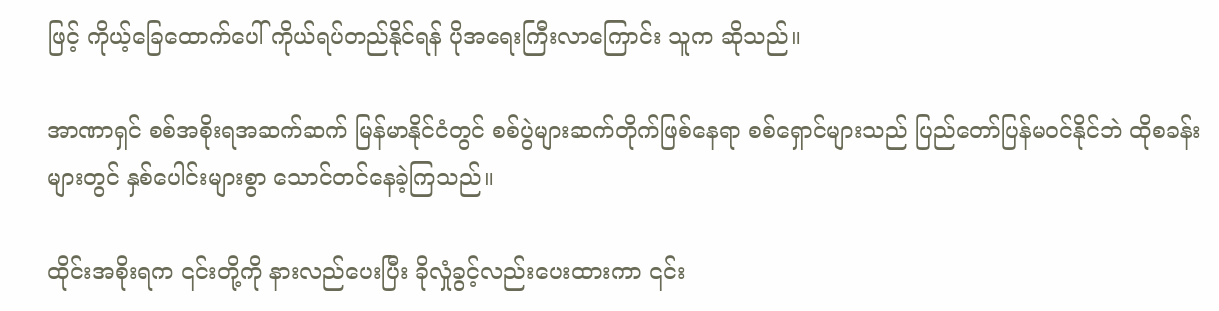ဖြင့် ကိုယ့်ခြေထောက်ပေါ် ကိုယ်ရပ်တည်နိုင်ရန် ပိုအရေးကြီးလာကြောင်း သူက ဆိုသည်။

အာဏာရှင် စစ်အစိုးရအဆက်ဆက် မြန်မာနိုင်ငံတွင် စစ်ပွဲများဆက်တိုက်ဖြစ်နေရာ စစ်ရှောင်များသည် ပြည်တော်ပြန်မဝင်နိုင်ဘဲ ထိုစခန်းများတွင် နှစ်ပေါင်းများစွာ သောင်တင်နေခဲ့ကြသည်။

ထိုင်းအစိုးရက ၎င်းတို့ကို နားလည်ပေးပြီး ခိုလှုံခွင့်လည်းပေးထားကာ ၎င်း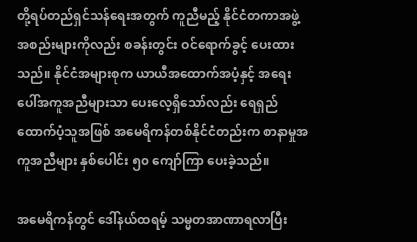တို့ရပ်တည်ရှင်သန်ရေးအတွက် ကူညီမည့် နိုင်ငံတကာအဖွဲ့အစည်းများကိုလည်း စခန်းတွင်း ဝင်ရောက်ခွင့် ပေးထားသည်။ နိုင်ငံအများစုက ယာယီအထောက်အပံ့နှင့် အရေးပေါ်အကူအညီများသာ ပေးလေ့ရှိသော်လည်း ရေရှည်ထောက်ပံ့သူအဖြစ် အမေရိကန်တစ်နိုင်ငံတည်းက စာနာမှုအကူအညီများ နှစ်ပေါင်း ၅၀ ကျော်ကြာ ပေးခဲ့သည်။

အမေရိကန်တွင် ဒေါ်နယ်ထရမ့် သမ္မတအာဏာရလာပြီး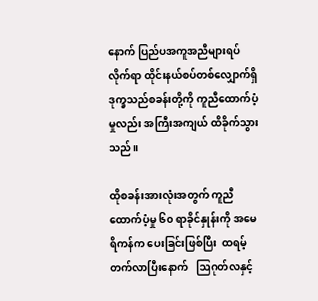နောက် ပြည်ပအကူအညီများရပ်လိုက်ရာ ထိုင်းနယ်စပ်တစ်လျှောက်ရှိ ဒုက္ခသည်စခန်းတို့ကို ကူညီထောက်ပံ့မှုလည်း အကြီးအကျယ် ထိခိုက်သွားသည်။

ထိုစခန်းအားလုံးအတွက် ကူညီထောက်ပံ့မှု ၆၀ ရာခိုင်နှုန်းကို အမေရိကန်က ပေးခြင်းဖြစ်ပြီး  ထရမ့် တက်လာပြီးနောက်   ဩဂုတ်လနှင့်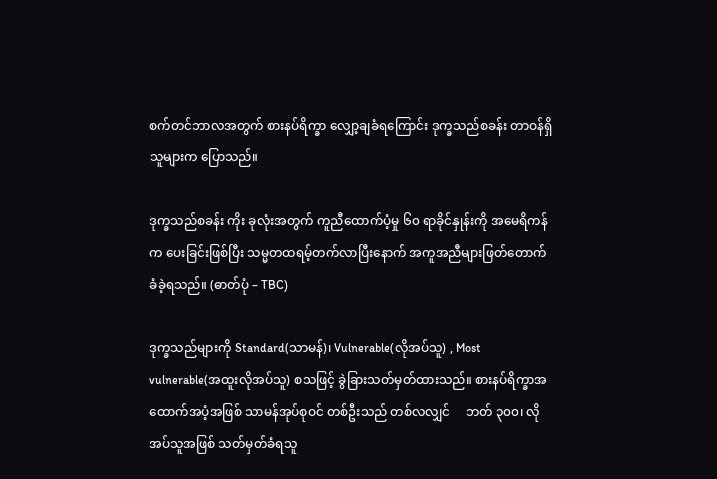စက်တင်ဘာလအတွက် စားနပ်ရိက္ခာ လျှော့ချခံရကြောင်း ဒုက္ခသည်စခန်း တာဝန်ရှိသူများက ပြောသည်။

ဒုက္ခသည်စခန်း ကိုး ခုလုံးအတွက် ကူညီထောက်ပံ့မှု ၆၀ ရာခိုင်နှုန်းကို အမေရိကန်က ပေးခြင်းဖြစ်ပြီး သမ္မတထရမ့်တက်လာပြီးနောက် အကူအညီများဖြတ်တောက်ခံခဲ့ရသည်။ (ဓာတ်ပုံ – TBC)

ဒုက္ခသည်များကို Standard(သာမန်)၊ Vulnerable(လိုအပ်သူ) , Most vulnerable(အထူးလိုအပ်သူ) စသဖြင့် ခွဲခြားသတ်မှတ်ထားသည်။ စားနပ်ရိက္ခာအထောက်အပံ့အဖြစ် သာမန်အုပ်စုဝင် တစ်ဦးသည် တစ်လလျှင်     ဘတ် ၃၀၀၊ လိုအပ်သူအဖြစ် သတ်မှတ်ခံရသူ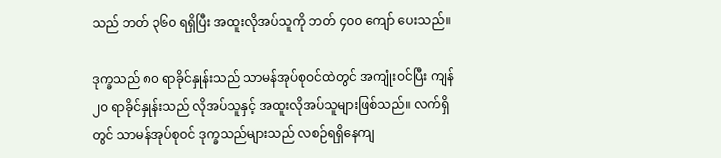သည် ဘတ် ၃၆၀ ရရှိပြီး အထူးလိုအပ်သူကို ဘတ် ၄၀၀ ကျော် ပေးသည်။

ဒုက္ခသည် ၈၀ ရာခိုင်နှုန်းသည် သာမန်အုပ်စုဝင်ထဲတွင် အကျုံးဝင်ပြီး ကျန် ၂၀ ရာခိုင်နှုန်းသည် လိုအပ်သူနှင့် အထူးလိုအပ်သူများဖြစ်သည်။ လက်ရှိတွင် သာမန်အုပ်စုဝင် ဒုက္ခသည်များသည် လစဉ်ရရှိနေကျ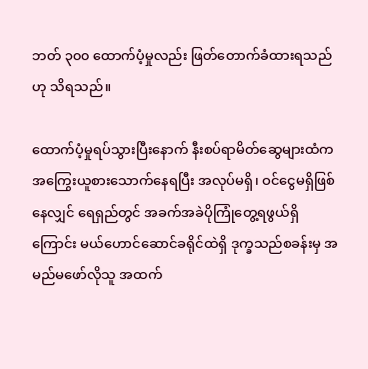ဘတ် ၃၀၀ ထောက်ပံ့မှုလည်း ဖြတ်တောက်ခံထားရသည်ဟု သိရသည်။

ထောက်ပံ့မှုရပ်သွားပြီးနောက် နီးစပ်ရာမိတ်ဆွေများထံက  အကြွေးယူစားသောက်နေရပြီး အလုပ်မရှိ၊ ဝင်ငွေမရှိဖြစ်နေလျှင် ရေရှည်တွင် အခက်အခဲပိုကြုံတွေ့ရဖွယ်ရှိကြောင်း မယ်ဟောင်ဆောင်ခရိုင်ထဲရှိ ဒုက္ခသည်စခန်းမှ အမည်မဖော်လိုသူ အထက်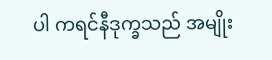ပါ ကရင်နီဒုက္ခသည် အမျိုး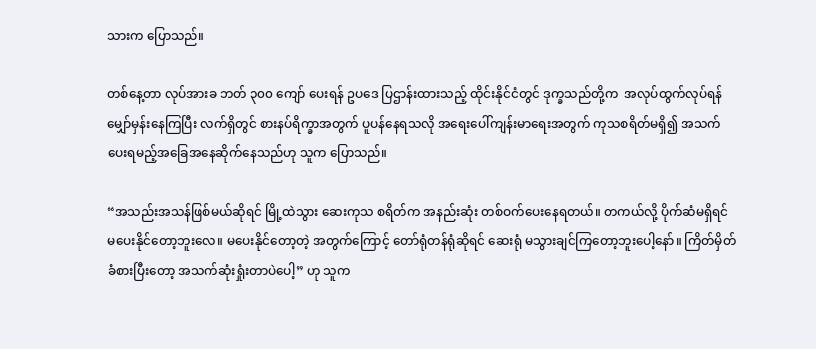သားက ပြောသည်။

တစ်နေ့တာ လုပ်အားခ ဘတ် ၃၀၀ ကျော် ပေးရန် ဥပဒေ ပြဌာန်းထားသည့် ထိုင်းနိုင်ငံတွင် ဒုက္ခသည်တို့က  အလုပ်ထွက်လုပ်ရန် မျှော်မှန်းနေကြပြီး လက်ရှိတွင် စားနပ်ရိက္ခာအတွက် ပူပန်နေရသလို အရေးပေါ်ကျန်းမာရေးအတွက် ကုသစရိတ်မရှိ၍ အသက်ပေးရမည့်အခြေအနေဆိုက်နေသည်ဟု သူက ပြောသည်။

“အသည်းအသန်ဖြစ်မယ်ဆိုရင် မြို့ထဲသွား ဆေးကုသ စရိတ်က အနည်းဆုံး တစ်ဝက်ပေးနေရတယ်။ တကယ်လို့ ပိုက်ဆံမရှိရင် မပေးနိုင်တော့ဘူးလေ။ မပေးနိုင်တော့တဲ့ အတွက်ကြောင့် တော်ရုံတန်ရုံဆိုရင် ဆေးရုံ မသွားချင်ကြတော့ဘူးပေါ့နော်။ ကြိတ်မှိတ်ခံစားပြီးတော့ အသက်ဆုံးရှုံးတာပဲပေါ့” ဟု သူက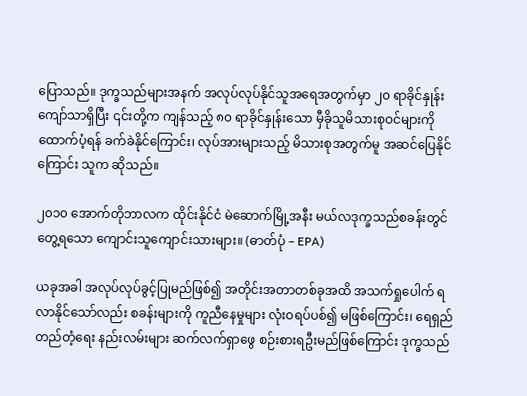ပြောသည်။ ဒုက္ခသည်များအနက် အလုပ်လုပ်နိုင်သူအရေအတွက်မှာ ၂၀ ရာခိုင်နှုန်းကျော်သာရှိပြီး ၎င်းတို့က ကျန်သည့် ၈၀ ရာခိုင်နှုန်းသော မှီခိုသူမိသားစုဝင်များကို ထောက်ပံ့ရန် ခက်ခဲနိုင်ကြောင်း၊ လုပ်အားများသည့် မိသားစုအတွက်မူ အဆင်ပြေနိုင်ကြောင်း သူက ဆိုသည်။

၂၀၁၀ အောက်တိုဘာလက ထိုင်းနိုင်ငံ မဲဆောက်မြို့အနီး မယ်လဒုက္ခသည်စခန်းတွင် တွေ့ရသော ကျောင်းသူကျောင်းသားများ။ (ဓာတ်ပုံ – EPA)

ယခုအခါ အလုပ်လုပ်ခွင့်ပြုမည်ဖြစ်၍ အတိုင်းအတာတစ်ခုအထိ အသက်ရှုပေါက် ရလာနိုင်သော်လည်း စခန်းများကို ကူညီနေမှုများ လုံးဝရပ်ပစ်၍ မဖြစ်ကြောင်း၊ ရေရှည်တည်တံ့ရေး နည်းလမ်းများ ဆက်လက်ရှာဖွေ စဉ်းစားရဦးမည်ဖြစ်ကြောင်း ဒုက္ခသည်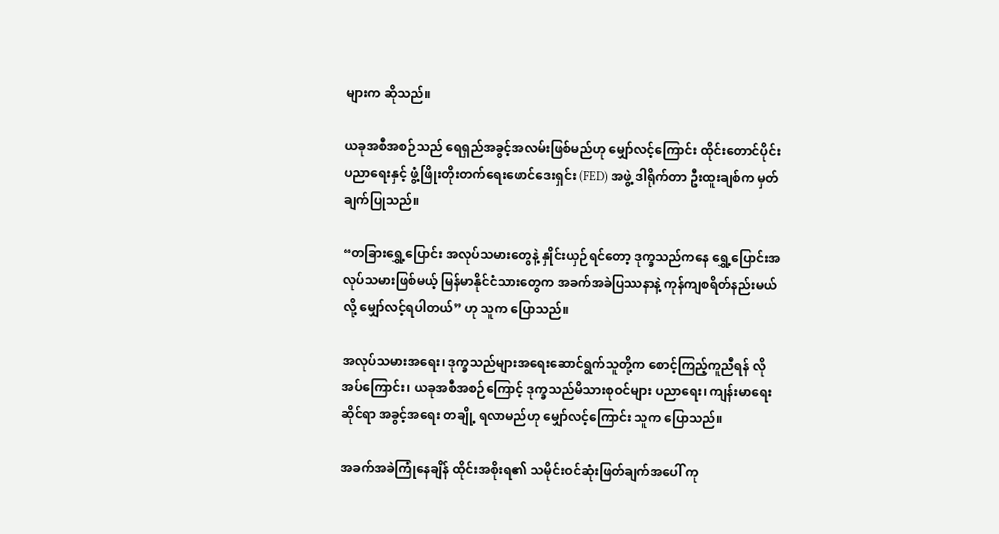များက ဆိုသည်။

ယခုအစီအစဉ်သည် ရေရှည်အခွင့်အလမ်းဖြစ်မည်ဟု မျှော်လင့်ကြောင်း ထိုင်းတောင်ပိုင်း ပညာရေးနှင့် ဖွံ့ဖြိုးတိုးတက်ရေးဖောင်ဒေးရှင်း (FED) အဖွဲ့ ဒါရိုက်တာ ဦးထူးချစ်က မှတ်ချက်ပြုသည်။

“တခြားရွှေ့ပြောင်း အလုပ်သမားတွေနဲ့ နှိုင်းယှဉ်ရင်တော့ ဒုက္ခသည်ကနေ ရွှေ့ပြောင်းအလုပ်သမားဖြစ်မယ့် မြန်မာနိုင်ငံသားတွေက အခက်အခဲပြဿနာနဲ့ ကုန်ကျစရိတ်နည်းမယ်လို့ မျှော်လင့်ရပါတယ်” ဟု သူက ပြောသည်။

အလုပ်သမားအရေး၊ ဒုက္ခသည်များအရေးဆောင်ရွက်သူတို့က စောင့်ကြည့်ကူညီရန် လိုအပ်ကြောင်း၊ ယခုအစီအစဉ်ကြောင့် ဒုက္ခသည်မိသားစုဝင်များ ပညာရေး၊ ကျန်းမာရေးဆိုင်ရာ အခွင့်အရေး တချို့ ရလာမည်ဟု မျှော်လင့်ကြောင်း သူက ပြောသည်။

အခက်အခဲကြုံနေချိန် ထိုင်းအစိုးရ၏ သမိုင်းဝင်ဆုံးဖြတ်ချက်အပေါ် ကု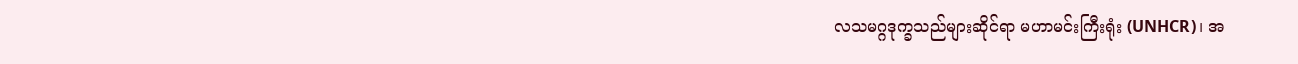လသမဂ္ဂဒုက္ခသည်များဆိုင်ရာ မဟာမင်းကြီးရုံး (UNHCR)၊ အ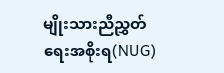မျိုးသားညီညွှတ်ရေးအစိုးရ(NUG)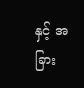နှင့် အခြား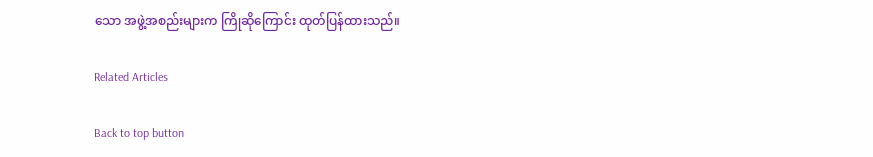သော အဖွဲ့အစည်းများက ကြိုဆိုကြောင်း ထုတ်ပြန်ထားသည်။

Related Articles

Back to top button